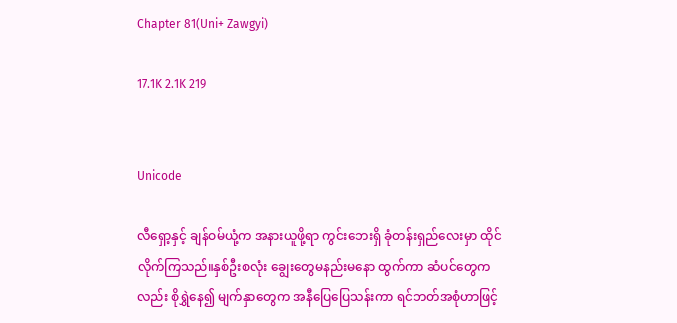Chapter 81(Uni+ Zawgyi)

17.1K 2.1K 219


Unicode

လီရှော့နှင့် ချန်ဝမ်ယုံ့က အနားယူဖို့ရာ ကွင်းဘေးရှိ ခုံတန်းရှည်လေးမှာ ထိုင်လိုက်ကြသည်။နှစ်ဦးစလုံး ချွေးတွေမနည်းမနော ထွက်ကာ ဆံပင်တွေကလည်း စိုရွှဲနေ၍ မျက်နှာတွေက အနီပြေပြေသန်းကာ ရင်ဘတ်အစုံဟာဖြင့်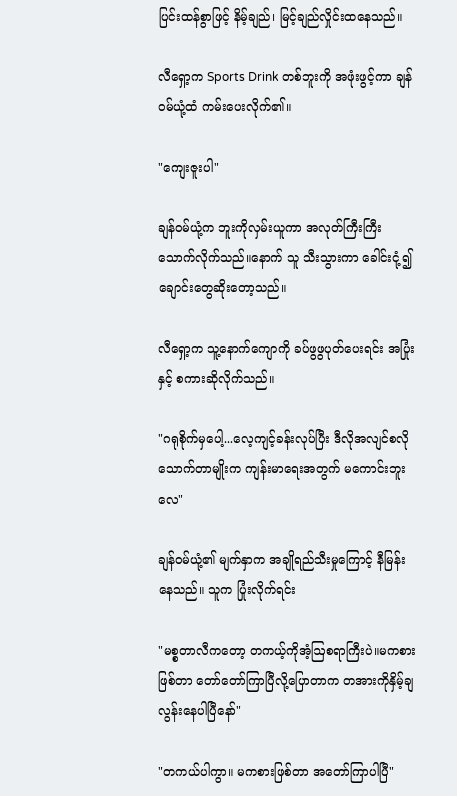ပြင်းထန်စွာဖြင့် နိမ့်ချည်၊ မြင့်ချည်လှိုင်းထနေသည်။

လီရှော့က Sports Drink တစ်ဘူးကို အဖုံးဖွင့်ကာ ချန်ဝမ်ယုံ့ထံ ကမ်းပေးလိုက်၏။

"ကျေးဇူးပါ"

ချန်ဝမ်ယုံ့က ဘူးကိုလှမ်းယူကာ အလုတ်ကြီးကြီးသောက်လိုက်သည်။နောက် သူ သီးသွားကာ ခေါင်းငုံ့၍ ချောင်းတွေဆိုးတော့သည်။

လီရှော့က သူ့နောက်ကျောကို ခပ်ဖွဖွပုတ်ပေးရင်း အပြုံးနှင့် စကားဆိုလိုက်သည်။

"ဂရုစိုက်မှပေါ့...လေ့ကျင့်ခန်းလုပ်ပြီး ဒီလိုအလျင်စလိုသောက်တာမျိုးက ကျန်းမာရေးအတွက် မကောင်းဘူးလေ"

ချန်ဝမ်ယုံ့၏ မျက်နှာက အချိုရည်သီးမှုကြောင့် နီမြန်းနေသည်။ သူက ပြုံးလိုက်ရင်း

"မစ္စတာလီကတော့ တကယ့်ကိုအံ့ဩစရာကြီးပဲ။မကစားဖြစ်တာ တော်တော်ကြာပြီလို့ပြောတာက တအားကိုနှိမ့်ချလွန်းနေပါပြီနော်"

"တကယ်ပါကွာ။ မကစားဖြစ်တာ အတော်ကြာပါပြီ"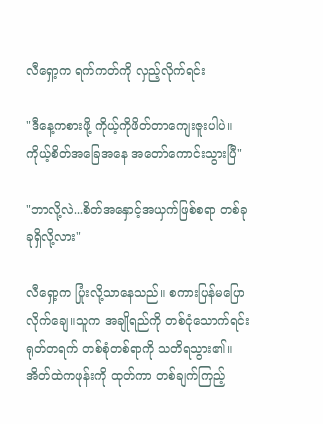လီရှော့က ရက်ကတ်ကို လှည့်လိုက်ရင်း

"ဒီနေ့ကစားဖို့ ကိုယ့်ကိုဖိတ်တာကျေးဇူးပါပဲ။ ကိုယ့်စိတ်အခြေအနေ အတော်ကောင်းသွားပြီ"

"ဘာလို့လဲ...စိတ်အနှောင့်အယှက်ဖြစ်စရာ တစ်ခုခုရှိလို့လား"

လီရှော့က ပြုံးလို့သာနေသည်။ စကားပြန်မပြောလိုက်ချေ။သူက အချိုရည်ကို တစ်ငုံသောက်ရင်း ရုတ်တရက် တစ်စုံတစ်ရာကို သတိရသွား၏။အိတ်ထဲကဖုန်းကို ထုတ်ကာ တစ်ချက်ကြည့်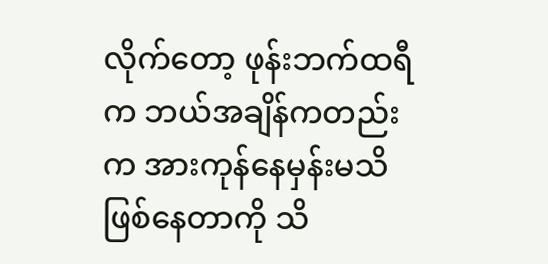လိုက်တော့ ဖုန်းဘက်ထရီက ဘယ်အချိန်ကတည်းက အားကုန်နေမှန်းမသိဖြစ်နေတာကို သိ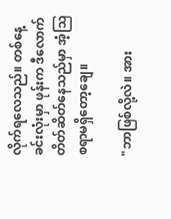လိုက်ရလေသည်။ တစ်နေ့ခင်းလုံးမှာ ဖုန်းက ဒီလောက်တိတ်ဆိတ်နေသည်မှာ အံ့ဩစရာမရှိတော့ချေ။

"ဘာဖြစ်လို့လဲ။ အား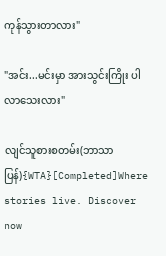ကုန်သွားတာလား"

"အင်း...မင်းမှာ အားသွင်းကြိုး ပါလာသေးလား"

လျင်သူစားစတမ်း(ဘာသာပြန်){WTA}[Completed]Where stories live. Discover now